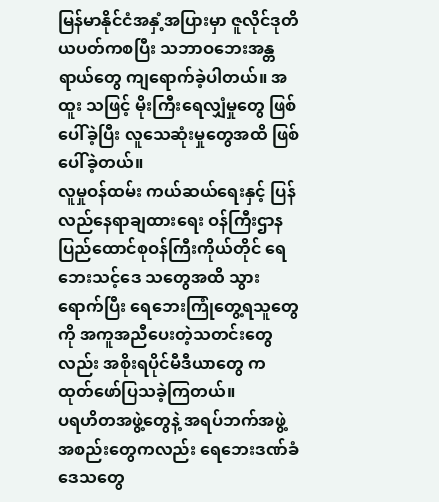မြန်မာနိုင်ငံအနှံ့အပြားမှာ ဇူလိုင်ဒုတိယပတ်ကစပြီး သဘာဝဘေးအန္တရာယ်တွေ ကျရောက်ခဲ့ပါတယ်။ အထူး သဖြင့် မိုးကြီးရေလျှံမှုတွေ ဖြစ်ပေါ်ခဲ့ပြီး လူသေဆုံးမှုတွေအထိ ဖြစ်ပေါ်ခဲ့တယ်။
လူမှုဝန်ထမ်း ကယ်ဆယ်ရေးနှင့် ပြန်လည်နေရာချထားရေး ဝန်ကြီးဌာန ပြည်ထောင်စုဝန်ကြီးကိုယ်တိုင် ရေဘေးသင့်ဒေ သတွေအထိ သွားရောက်ပြီး ရေဘေးကြုံတွေ့ရသူတွေကို အကူအညီပေးတဲ့သတင်းတွေလည်း အစိုးရပိုင်မီဒီယာတွေ က ထုတ်ဖော်ပြသခဲ့ကြတယ်။
ပရဟိတအဖွဲ့တွေနဲ့ အရပ်ဘက်အဖွဲ့အစည်းတွေကလည်း ရေဘေးဒဏ်ခံဒေသတွေ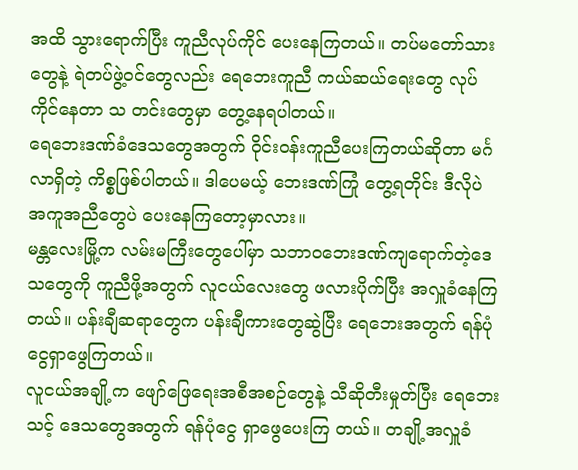အထိ သွားရောက်ပြီး ကူညီလုပ်ကိုင် ပေးနေကြတယ်။ တပ်မတော်သားတွေနဲ့ ရဲတပ်ဖွဲ့ဝင်တွေလည်း ရေဘေးကူညီ ကယ်ဆယ်ရေးတွေ လုပ်ကိုင်နေတာ သ တင်းတွေမှာ တွေ့နေရပါတယ်။
ရေဘေးဒဏ်ခံဒေသတွေအတွက် ဝိုင်းဝန်းကူညီပေးကြတယ်ဆိုတာ မင်္ဂလာရှိတဲ့ ကိစ္စဖြစ်ပါတယ်။ ဒါပေမယ့် ဘေးဒဏ်ကြုံ တွေ့ရတိုင်း ဒီလိုပဲ အကူအညီတွေပဲ ပေးနေကြတော့မှာလား။
မန္တလေးမြို့က လမ်းမကြီးတွေပေါ်မှာ သဘာဝဘေးဒဏ်ကျရောက်တဲ့ဒေသတွေကို ကူညီဖို့အတွက် လူငယ်လေးတွေ ဖလားပိုက်ပြီး အလှူခံနေကြတယ်။ ပန်းချီဆရာတွေက ပန်းချီကားတွေဆွဲပြီး ရေဘေးအတွက် ရန်ပုံငွေရှာဖွေကြတယ်။
လူငယ်အချို့က ဖျော်ဖြေရေးအစီအစဉ်တွေနဲ့ သီဆိုတီးမှုတ်ပြီး ရေဘေးသင့် ဒေသတွေအတွက် ရန်ပုံငွေ ရှာဖွေပေးကြ တယ်။ တချို့အလှူခံ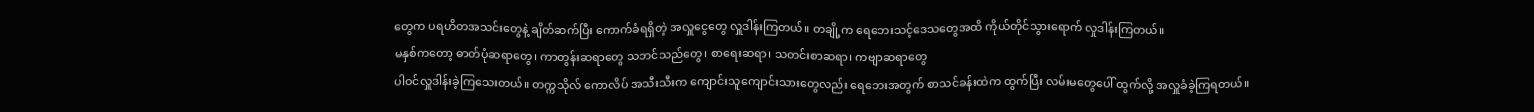တွေက ပရဟိတအသင်းတွေနဲ့ ချိတ်ဆက်ပြီး ကောက်ခံရရှိတဲ့ အလှူငွေတွေ လှူဒါန်းကြတယ်။ တချို့က ရေဘေးသင့်ဒေသတွေအထိ ကိုယ်တိုင်သွားရောက် လှုဒါန်းကြတယ်။
မနှစ်ကတော့ ဓာတ်ပုံဆရာတွေ၊ ကာတွန်းဆရာတွေ သဘင်သည်တွေ၊ စာရေးဆရာ၊ သတင်းစာဆရာ၊ ကဗျာဆရာတွေ
ပါဝင်လှူဒါန်းခဲ့ကြသေးတယ်။ တက္ကသိုလ် ကောလိပ် အသီးသီးက ကျောင်းသူကျောင်းသားတွေလည်း ရေဘေးအတွက် စာသင်ခန်းထဲက ထွက်ပြီး လမ်းမတွေပေါ် ထွက်လို့ အလှူခံခဲ့ကြရတယ်။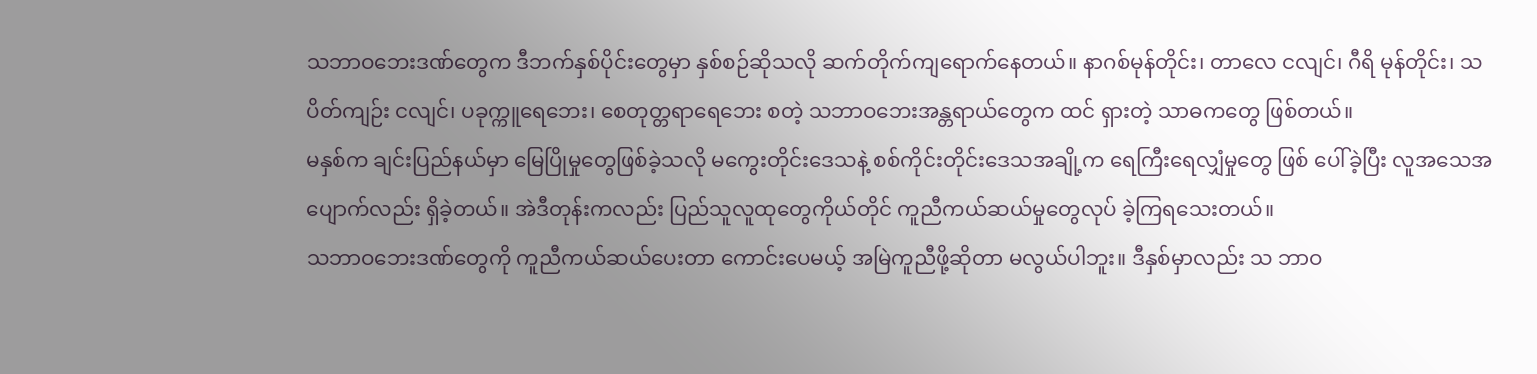သဘာဝဘေးဒဏ်တွေက ဒီဘက်နှစ်ပိုင်းတွေမှာ နှစ်စဉ်ဆိုသလို ဆက်တိုက်ကျရောက်နေတယ်။ နာဂစ်မုန်တိုင်း၊ တာလေ ငလျင်၊ ဂီရိ မုန်တိုင်း၊ သပိတ်ကျဉ်း ငလျင်၊ ပခုက္ကူရေဘေး၊ စေတုတ္တရာရေဘေး စတဲ့ သဘာဝဘေးအန္တရာယ်တွေက ထင် ရှားတဲ့ သာဓကတွေ ဖြစ်တယ်။
မနှစ်က ချင်းပြည်နယ်မှာ မြေပြိုမှုတွေဖြစ်ခဲ့သလို မကွေးတိုင်းဒေသနဲ့ စစ်ကိုင်းတိုင်းဒေသအချို့က ရေကြီးရေလျှံမှုတွေ ဖြစ် ပေါ်ခဲ့ပြီး လူအသေအပျောက်လည်း ရှိခဲ့တယ်။ အဲဒီတုန်းကလည်း ပြည်သူလူထုတွေကိုယ်တိုင် ကူညီကယ်ဆယ်မှုတွေလုပ် ခဲ့ကြရသေးတယ်။
သဘာဝဘေးဒဏ်တွေကို ကူညီကယ်ဆယ်ပေးတာ ကောင်းပေမယ့် အမြဲကူညီဖို့ဆိုတာ မလွယ်ပါဘူး။ ဒီနှစ်မှာလည်း သ ဘာဝ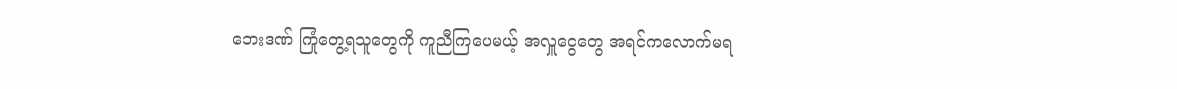ဘေးဒဏ် ကြုံတွေ့ရသူတွေကို ကူညီကြပေမယ့် အလှူငွေတွေ အရင်ကလောက်မရ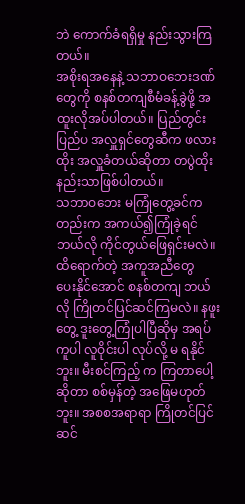ဘဲ ကောက်ခံရရှိမှု နည်းသွားကြ တယ်။
အစိုးရအနေနဲ့ သဘာဝဘေးဒဏ်တွေကို စနစ်တကျစီမံခန့်ခွဲဖို့ အထူးလိုအပ်ပါတယ်။ ပြည်တွင်းပြည်ပ အလှူရှင်တွေဆီက ဖလားထိုး အလှူခံတယ်ဆိုတာ တပွဲထိုးနည်းသာဖြစ်ပါတယ်။
သဘာဝဘေး မကြုံတွေ့ခင်ကတည်းက အကယ်၍ကြုံခဲ့ရင် ဘယ်လို ကိုင်တွယ်ဖြေရှင်းမလဲ။ ထိရောက်တဲ့ အကူအညီတွေ
ပေးနိုင်အောင် စနစ်တကျ ဘယ်လို ကြိုတင်ပြင်ဆင်ကြမလဲ။ နဖူးတွေ့ ဒူးတွေ့ကြုံပါပြီဆိုမှ အရပ်ကူပါ လူဝိုင်းပါ လုပ်လို့ မ ရနိုင်ဘူး။ မီးစင်ကြည့် က ကြတာပေါ့ဆိုတာ စစ်မှန်တဲ့ အဖြေမဟုတ်ဘူး။ အစစအရာရာ ကြိုတင်ပြင်ဆင်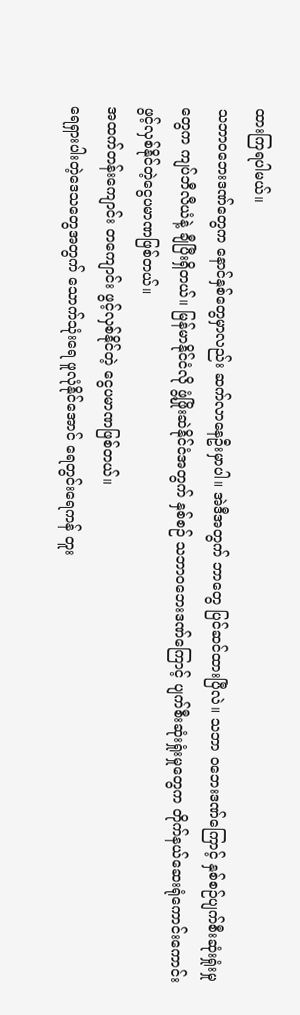ထားကြရပါမယ်။
သဘာဝဘေးဒဏ်တွေက နောင်နှစ်တွေမှာလည်း ဆက်လာနေဦးမှာပါ။ အဲဒီအတွက် ဘာတွေ ပြင်ဆင်ထားပြီလဲ။ သဘာ ဝဘေးဒဏ်ကြောင့် နှစ်စဉ်ပျက်စီးဆုံးရှုံးမှုတွေက ကျပ်ဘီလီယံနဲ့ ချီပြီးရှိတယ်။ မြန်မာနိုင်ငံလို ဖွံ့ဖြိုးဆဲနိုင်ငံအတွက် နှစ်စဉ် သဘာဝဘေးဒဏ်ကြောင့် ပျက်စီးဆုံးရှုံးမှုတွေက တိုက်နယ်ဆေးရုံကောင်းကောင်း ဖွင့်လှစ်နိုင်တဲ့ငွေပမာဏဖြစ်တယ်။
အထက်တန်းကျောင်း တကျောင်း ဖွင့်လှစ်နိုင်တဲ့ ငွေပမာဏဖြစ်တယ်။
ရေရှားပါးတဲ့ဒေသတွေအတွက် သောက်သုံးရေ ဖူလုံနိုင်အောင် ရေတွင်းရေကန် တူး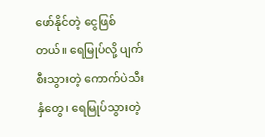ဖော်နိုင်တဲ့ ငွေဖြစ်တယ်။ ရေမြုပ်လို့ ပျက်စီးသွားတဲ့ ကောက်ပဲသီးနှံတွေ၊ ရေမြုပ်သွားတဲ့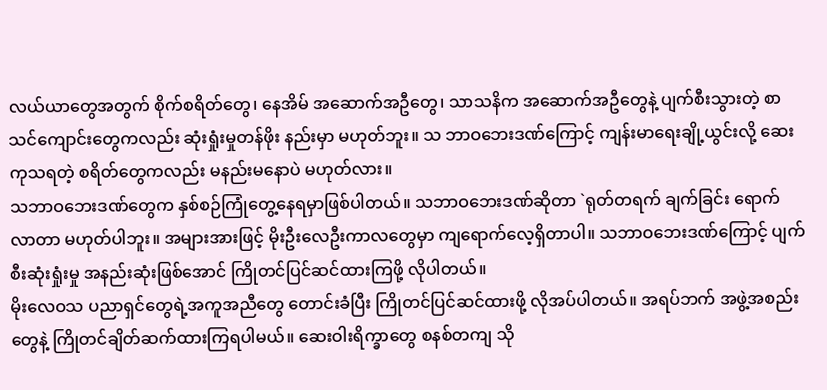လယ်ယာတွေအတွက် စိုက်စရိတ်တွေ၊ နေအိမ် အဆောက်အဦတွေ၊ သာသနိက အဆောက်အဦတွေနဲ့ ပျက်စီးသွားတဲ့ စာသင်ကျောင်းတွေကလည်း ဆုံးရှုံးမှုတန်ဖိုး နည်းမှာ မဟုတ်ဘူး။ သ ဘာဝဘေးဒဏ်ကြောင့် ကျန်းမာရေးချို့ယွင်းလို့ ဆေးကုသရတဲ့ စရိတ်တွေကလည်း မနည်းမနောပဲ မဟုတ်လား။
သဘာဝဘေးဒဏ်တွေက နှစ်စဉ်ကြုံတွေ့နေရမှာဖြစ်ပါတယ်။ သဘာဝဘေးဒဏ်ဆိုတာ `ရုတ်တရက် ချက်ခြင်း ရောက် လာတာ မဟုတ်ပါဘူး။ အများအားဖြင့် မိုးဦးလေဦးကာလတွေမှာ ကျရောက်လေ့ရှိတာပါ။ သဘာဝဘေးဒဏ်ကြောင့် ပျက် စီးဆုံးရှုံးမှု အနည်းဆုံးဖြစ်အောင် ကြိုတင်ပြင်ဆင်ထားကြဖို့ လိုပါတယ်။
မိုးလေဝသ ပညာရှင်တွေရဲ့အကူအညီတွေ တောင်းခံပြီး ကြိုတင်ပြင်ဆင်ထားဖို့ လိုအပ်ပါတယ်။ အရပ်ဘက် အဖွဲ့အစည်း တွေနဲ့ ကြိုတင်ချိတ်ဆက်ထားကြရပါမယ်။ ဆေးဝါးရိက္ခာတွေ စနစ်တကျ သို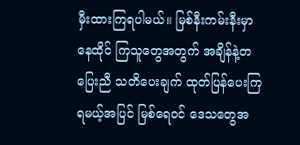မှီးထားကြရပါမယ်။ မြစ်နီးကမ်းနီးမှာ နေထိုင် ကြသူတွေအတွက် အချိန်နဲ့တပြေးညီ သတိပေးချက် ထုတ်ပြန်ပေးကြရမယ့်အပြင် မြစ်ရေဝင် ဒေသတွေအ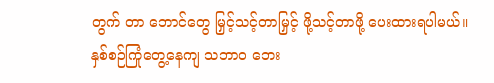တွက် တာ ဘောင်တွေ မြှင့်သင့်တာမြှင့် ဖို့သင့်တာဖို့ ပေးထားရပါမယ်။
နှစ်စဉ်ကြုံတွေ့နေကျ သဘာဝ ဘေး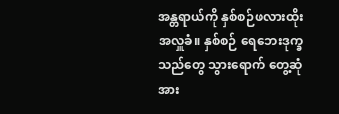အန္တရာယ်ကို နှစ်စဉ်ဖလားထိုး အလှူခံ။ နှစ်စဉ် ရေဘေးဒုက္ခသည်တွေ သွားရောက် တွေ့ဆုံ အား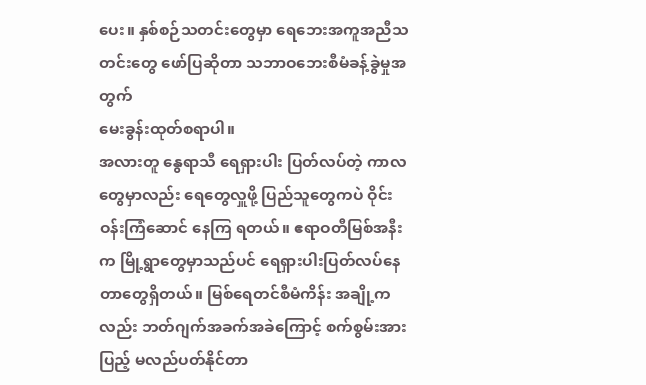ပေး။ နှစ်စဉ်သတင်းတွေမှာ ရေဘေးအကူအညီသတင်းတွေ ဖော်ပြဆိုတာ သဘာဝဘေးစီမံခန့်ခွဲမှုအတွက်
မေးခွန်းထုတ်စရာပါ။
အလားတူ နွေရာသီ ရေရှားပါး ပြတ်လပ်တဲ့ ကာလတွေမှာလည်း ရေတွေလှူဖို့ ပြည်သူတွေကပဲ ဝိုင်းဝန်းကြံဆောင် နေကြ ရတယ်။ ဧရာဝတီမြစ်အနီးက မြို့ရွာတွေမှာသည်ပင် ရေရှားပါးပြတ်လပ်နေတာတွေရှိတယ်။ မြစ်ရေတင်စီမံကိန်း အချို့က လည်း ဘတ်ဂျက်အခက်အခဲကြောင့် စက်စွမ်းအားပြည့် မလည်ပတ်နိုင်တာ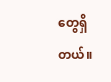တွေရှိတယ်။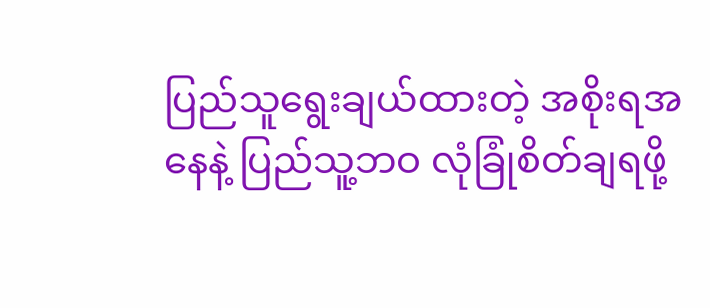ပြည်သူရွေးချယ်ထားတဲ့ အစိုးရအနေနဲ့ ပြည်သူ့ဘဝ လုံခြုံစိတ်ချရဖို့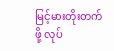မြင့်မားတိုးတက်ဖို့ လုပ်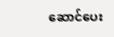ဆောင်ပေး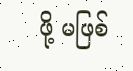ဖို့ မဖြစ်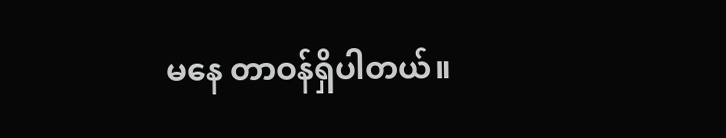မနေ တာဝန်ရှိပါတယ်။